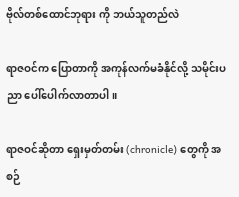ဗိုလ်တစ်ထောင်ဘုရား ကို ဘယ်သူတည်လဲ

ရာဇဝင်က ပြောတာကို အကုန်လက်မခံနိုင်လို့ သမိုင်းပညာ ပေါ်ပေါက်လာတာပါ။

ရာဇဝင်ဆိုတာ ရှေးမှတ်တမ်း (chronicle) တွေကို အစဉ်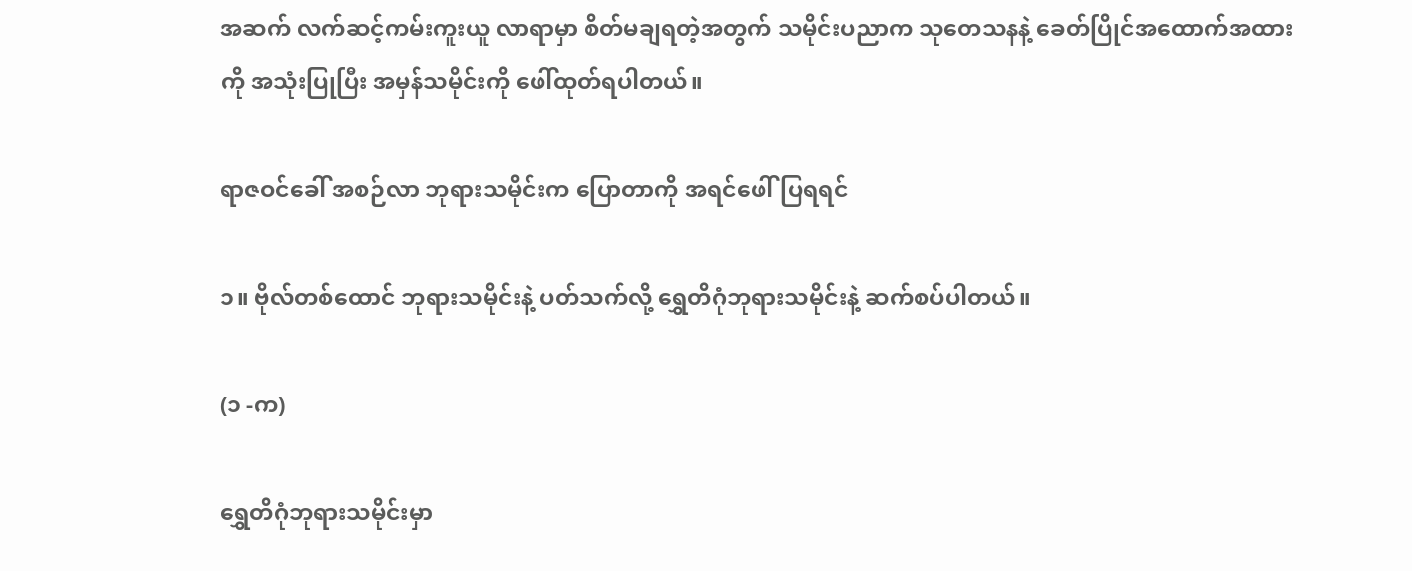အဆက် လက်ဆင့်ကမ်းကူးယူ လာရာမှာ စိတ်မချရတဲ့အတွက် သမိုင်းပညာက သုတေသနနဲ့ ခေတ်ပြိုင်အထောက်အထားကို အသုံးပြုပြီး အမှန်သမိုင်းကို ဖေါ်ထုတ်ရပါတယ်။

ရာဇဝင်ခေါ် အစဉ်လာ ဘုရားသမိုင်းက ပြောတာကို အရင်ဖေါ်ပြရရင်

၁။ ဗိုလ်တစ်ထောင် ဘုရားသမိုင်းနဲ့ ပတ်သက်လို့ ရွှေတိဂုံဘုရားသမိုင်းနဲ့ ဆက်စပ်ပါတယ်။

(၁ -က)

ရွှေတိဂုံဘုရားသမိုင်းမှာ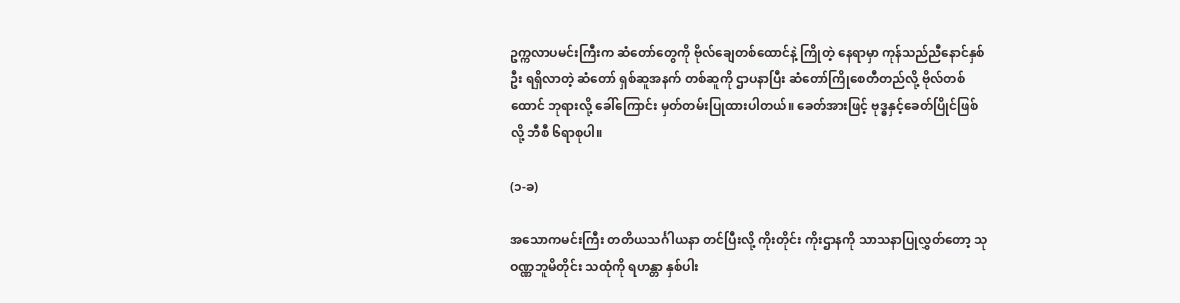ဥက္ကလာပမင်းကြီးက ဆံတော်တွေကို ဗိုလ်ချေတစ်ထောင်နဲ့ ကြိုတဲ့ နေရာမှာ ကုန်သည်ညီနောင်နှစ်ဦး ရရှိလာတဲ့ ဆံတော် ရှစ်ဆူအနက် တစ်ဆူကို ဌာပနာပြီး ဆံတော်ကြိုစေတီတည်လို့ ဗိုလ်တစ်ထောင် ဘုရားလို့ ခေါ်ကြောင်း မှတ်တမ်းပြုထားပါတယ်။ ခေတ်အားဖြင့် ဗုဒ္ဓနှင့်ခေတ်ပြိုင်ဖြစ်လို့ ဘီစီ ၆ရာစုပါ။

(၁-ခ)

အသောကမင်းကြီး တတိယသင်္ဂါယနာ တင်ပြီးလို့ ကိုးတိုင်း ကိုးဌာနကို သာသနာပြုလွှတ်တော့ သုဝဏ္ဏဘူမိတိုင်း သထုံကို ရဟန္တာ နှစ်ပါး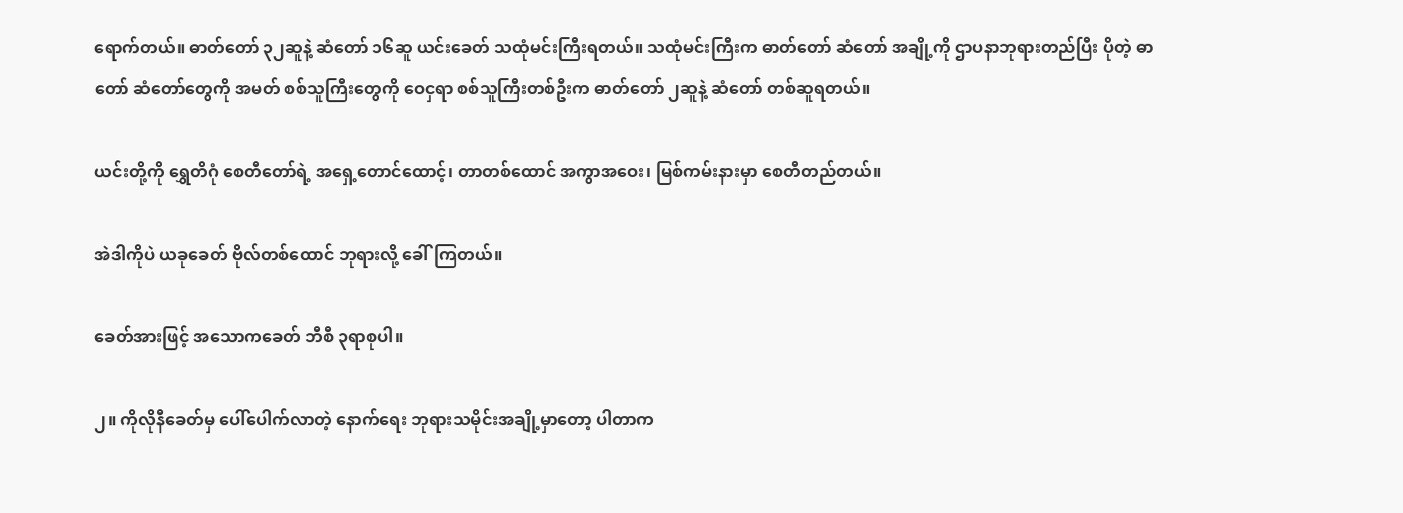ရောက်တယ်။ ဓာတ်တော် ၃၂ဆူနဲ့ ဆံတော် ၁၆ဆူ ယင်းခေတ် သထုံမင်းကြီးရတယ်။ သထုံမင်းကြီးက ဓာတ်တော် ဆံတော် အချို့ကို ဌာပနာဘုရားတည်ပြီး ပိုတဲ့ ဓာတော် ဆံတော်တွေကို အမတ် စစ်သူကြီးတွေကို ဝေငှရာ စစ်သူကြီးတစ်ဦးက ဓာတ်တော် ၂ဆူနဲ့ ဆံတော် တစ်ဆူရတယ်။

ယင်းတို့ကို ရွှေတိဂုံ စေတီတော်ရဲ့ အရှေ့တောင်ထောင့်၊ တာတစ်ထောင် အကွာအဝေး၊ မြစ်ကမ်းနားမှာ စေတီတည်တယ်။

အဲဒါကိုပဲ ယခုခေတ် ဗိုလ်တစ်ထောင် ဘုရားလို့ ခေါ်ကြတယ်။

ခေတ်အားဖြင့် အသောကခေတ် ဘီစီ ၃ရာစုပါ။

၂။ ကိုလိုနီခေတ်မှ ပေါ်ပေါက်လာတဲ့ နောက်ရေး ဘုရားသမိုင်းအချို့မှာတော့ ပါတာက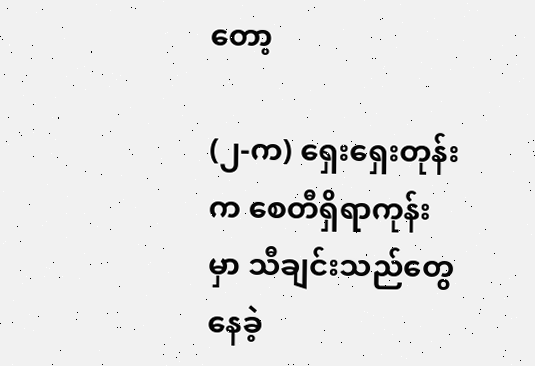တော့

(၂-က) ရှေးရှေးတုန်းက စေတီရှိရာကုန်းမှာ သီချင်းသည်တွေနေခဲ့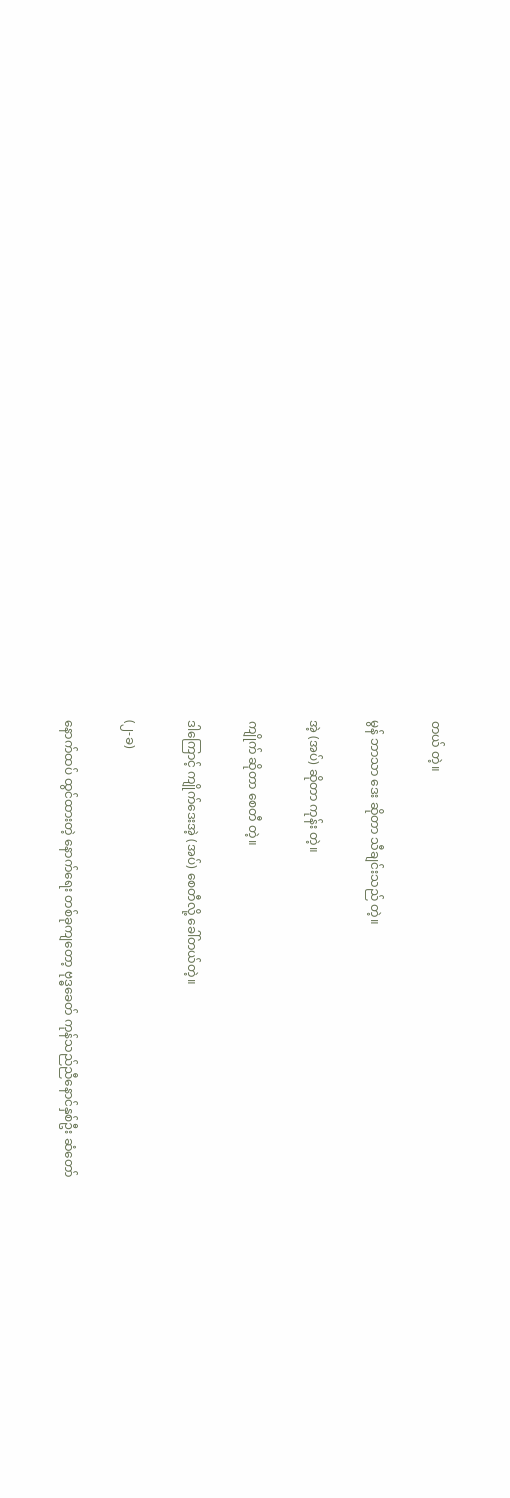တယ် တဲ့။

မွန် ဘာသာ ဒေး ဆိုတာ သီချင်းသည် တဲ့။

အဲ့ (အပ်) ဆိုတာ ကုန်း တဲ့။

ကျိုက် ဆိုတာ စေတီ တဲ့။

ဒါကြောင့် ကျိုက်ဒေးအဲ့ (အပ်) စေတီလို့ ခေါ်တယ်တဲ့။

(၂-ခ)

နောက်ထပ် ထွင်ထားတဲ့ နောက်ရေး တစ်ခုကျတော့ ဗုဒ္ဓခေတ် ကုန်သည်ညီနောင်နှစ်ဦး ဆံတော်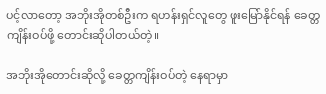ပင့်လာတော့ အဘိုးအိုတစ်ဦးက ရဟန်းရှင်လူတွေ ဖူးမြော်နိုင်ရန် ခေတ္တကျိန်းဝပ်ဖို့ တောင်းဆိုပါတယ်တဲ့။

အဘိုးအိုတောင်းဆိုလို့ ခေတ္တကျိန်းဝပ်တဲ့ နေရာမှာ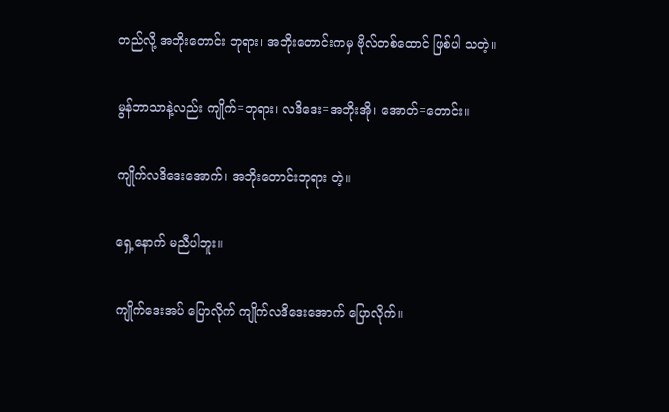တည်လို့ အဘိုးတောင်း ဘုရား၊ အဘိုးတောင်းကမှ ဗိုလ်တစ်ထောင် ဖြစ်ပါ သတဲ့။

မွန်ဘာသာနဲ့လည်း ကျိုက်=ဘုရား၊ လဒိဒေး=အဘိုးအို၊ အောတ်=တောင်း။

ကျိုက်လဒိဒေးအောက်၊ အဘိုးတောင်းဘုရား တဲ့။

ရှေ့နောက် မညီပါဘူး။

ကျိုက်ဒေးအပ် ပြောလိုက် ကျိုက်လဒိဒေးအောက် ပြောလိုက်။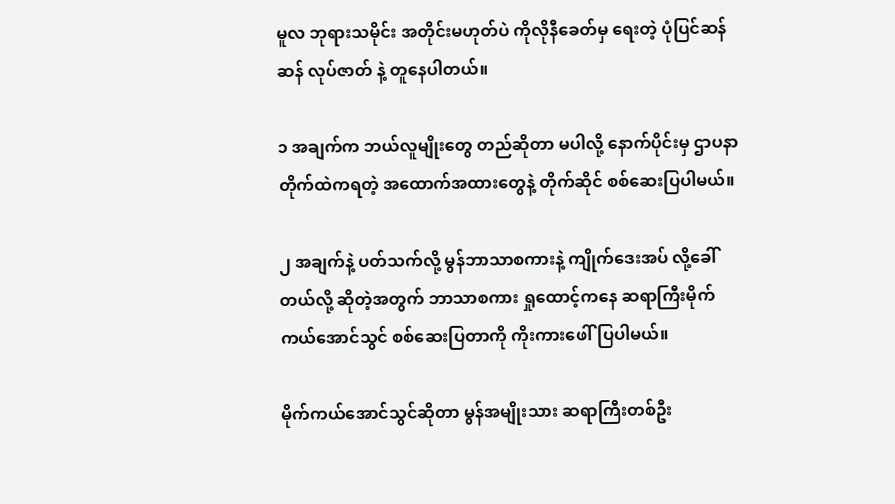မူလ ဘုရားသမိုင်း အတိုင်းမဟုတ်ပဲ ကိုလိုနီခေတ်မှ ရေးတဲ့ ပုံပြင်ဆန်ဆန် လုပ်ဇာတ် နဲ့ တူနေပါတယ်။

၁ အချက်က ဘယ်လူမျိုးတွေ တည်ဆိုတာ မပါလို့ နောက်ပိုင်းမှ ဌာပနာတိုက်ထဲကရတဲ့ အထောက်အထားတွေနဲ့ တိုက်ဆိုင် စစ်ဆေးပြပါမယ်။

၂ အချက်နဲ့ ပတ်သက်လို့ မွန်ဘာသာစကားနဲ့ ကျိုက်ဒေးအပ် လို့ခေါ်တယ်လို့ ဆိုတဲ့အတွက် ဘာသာစကား ရှုထောင့်ကနေ ဆရာကြီးမိုက်ကယ်အောင်သွင် စစ်ဆေးပြတာကို ကိုးကားဖေါ်ပြပါမယ်။

မိုက်ကယ်အောင်သွင်ဆိုတာ မွန်အမျိုးသား ဆရာကြီးတစ်ဦး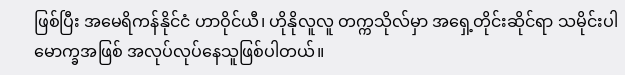ဖြစ်ပြီး အမေရိကန်နိုင်ငံ ဟာဝိုင်ယီ၊ ဟိုနိုလူလူ တက္ကသိုလ်မှာ အရှေ့တိုင်းဆိုင်ရာ သမိုင်းပါမောက္ခအဖြစ် အလုပ်လုပ်နေသူဖြစ်ပါတယ်။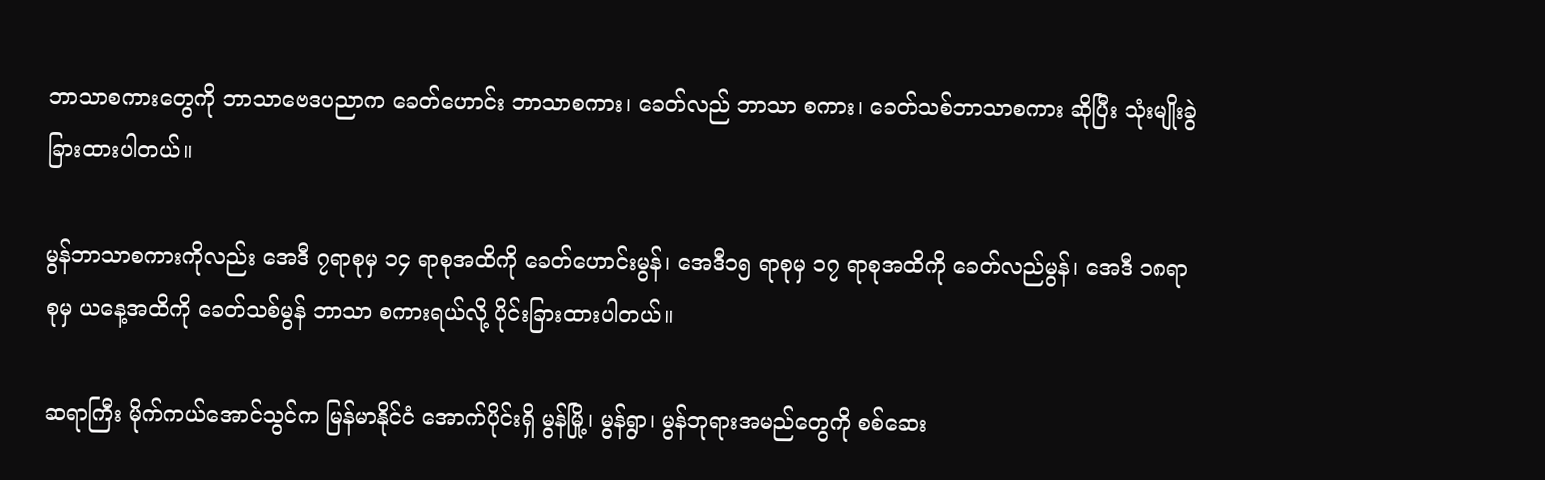ဘာသာစကားတွေကို ဘာသာဗေဒပညာက ခေတ်ဟောင်း ဘာသာစကား၊ ခေတ်လည် ဘာသာ စကား၊ ခေတ်သစ်ဘာသာစကား ဆိုပြီး သုံးမျိုးခွဲခြားထားပါတယ်။

မွန်ဘာသာစကားကိုလည်း အေဒီ ၇ရာစုမှ ၁၄ ရာစုအထိကို ခေတ်ဟောင်းမွန်၊ အေဒီ၁၅ ရာစုမှ ၁၇ ရာစုအထိကို ခေတ်လည်မွန်၊ အေဒီ ၁၈ရာစုမှ ယနေ့အထိကို ခေတ်သစ်မွန် ဘာသာ စကားရယ်လို့ ပိုင်းခြားထားပါတယ်။

ဆရာကြီး မိုက်ကယ်အောင်သွင်က မြန်မာနိုင်ငံ အောက်ပိုင်းရှိ မွန်မြို့၊ မွန်ရွာ၊ မွန်ဘုရားအမည်တွေကို စစ်ဆေး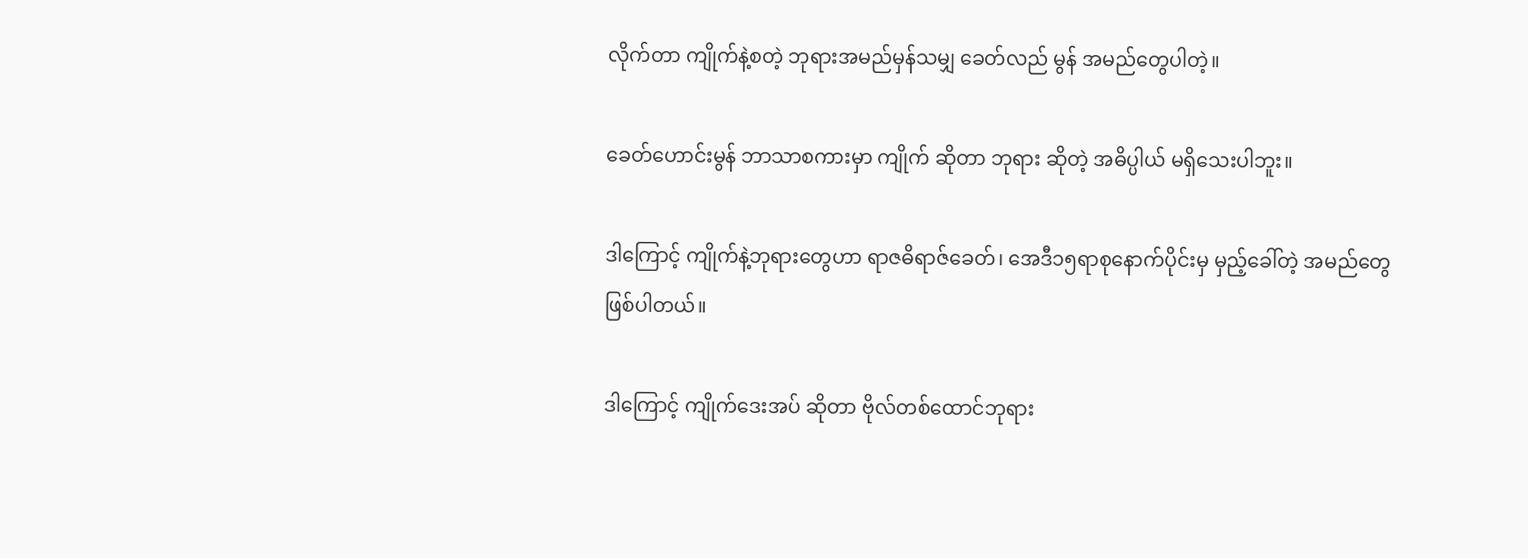လိုက်တာ ကျိုက်နဲ့စတဲ့ ဘုရားအမည်မှန်သမျှ ခေတ်လည် မွန် အမည်တွေပါတဲ့။

ခေတ်ဟောင်းမွန် ဘာသာစကားမှာ ကျိုက် ဆိုတာ ဘုရား ဆိုတဲ့ အဓိပ္ပါယ် မရှိသေးပါဘူး။

ဒါကြောင့် ကျိုက်နဲ့ဘုရားတွေဟာ ရာဇဓိရာဇ်ခေတ်၊ အေဒီ၁၅ရာစုနောက်ပိုင်းမှ မှည့်ခေါ်တဲ့ အမည်တွေ ဖြစ်ပါတယ်။

ဒါကြောင့် ကျိုက်ဒေးအပ် ဆိုတာ ဗိုလ်တစ်ထောင်ဘုရား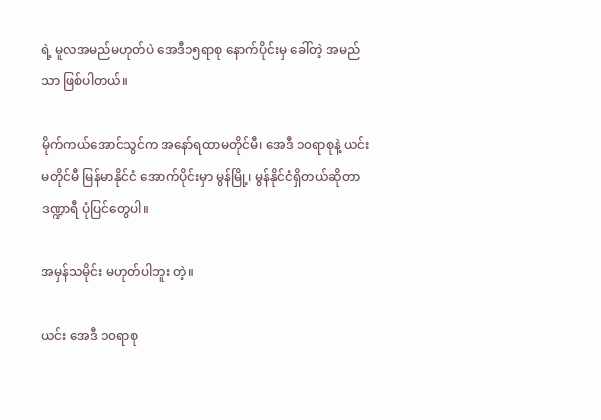ရဲ့ မူလအမည်မဟုတ်ပဲ အေဒီ၁၅ရာစု နောက်ပိုင်းမှ ခေါ်တဲ့ အမည်သာ ဖြစ်ပါတယ်။

မိုက်ကယ်အောင်သွင်က အနော်ရထာမတိုင်မီ၊ အေဒီ ၁၀ရာစုနဲ့ ယင်းမတိုင်မီ မြန်မာနိုင်ငံ အောက်ပိုင်းမှာ မွန်မြို့၊ မွန်နိုင်ငံရှိတယ်ဆိုတာ ဒဏ္ဍာရီ ပုံပြင်တွေပါ။

အမှန်သမိုင်း မဟုတ်ပါဘူး တဲ့။

ယင်း အေဒီ ၁၀ရာစု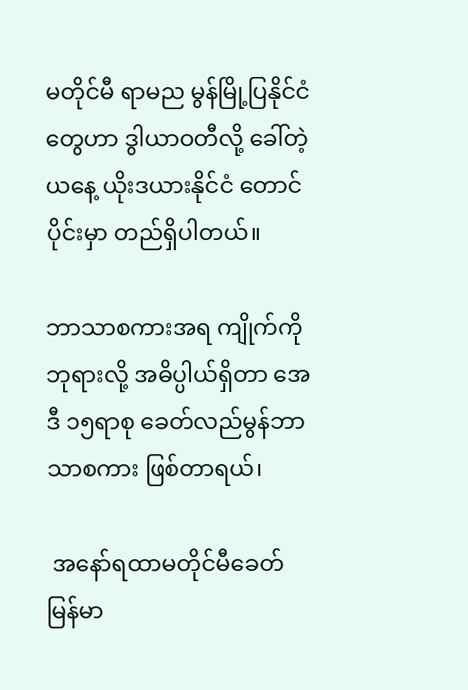မတိုင်မီ ရာမည မွန်မြို့ပြနိုင်ငံတွေဟာ ဒွါယာဝတီလို့ ခေါ်တဲ့ ယနေ့ ယိုးဒယားနိုင်ငံ တောင်ပိုင်းမှာ တည်ရှိပါတယ်။

ဘာသာစကားအရ ကျိုက်ကို ဘုရားလို့ အဓိပ္ပါယ်ရှိတာ အေဒီ ၁၅ရာစု ခေတ်လည်မွန်ဘာသာစကား ဖြစ်တာရယ်၊

 အနော်ရထာမတိုင်မီခေတ် မြန်မာ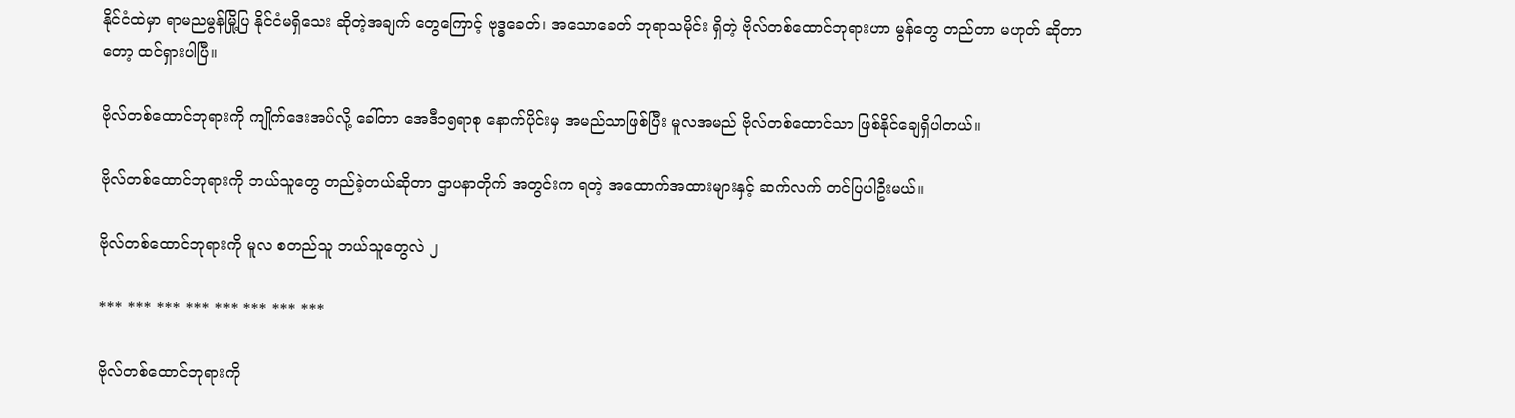နိုင်ငံထဲမှာ ရာမညမွန်မြို့ပြ နိုင်ငံမရှိသေး ဆိုတဲ့အချက် တွေကြောင့် ဗုဒ္ဓခေတ်၊ အသောခေတ် ဘုရာသမိုင်း ရှိတဲ့ ဗိုလ်တစ်ထောင်ဘုရားဟာ မွန်တွေ တည်တာ မဟုတ် ဆိုတာတော့ ထင်ရှားပါပြီ။

ဗိုလ်တစ်ထောင်ဘုရားကို ကျိုက်ဒေးအပ်လို့ ခေါ်တာ အေဒီ၁၅ရာစု နောက်ပိုင်းမှ အမည်သာဖြစ်ပြီး မူလအမည် ဗိုလ်တစ်ထောင်သာ ဖြစ်နိုင်ချေရှိပါတယ်။

ဗိုလ်တစ်ထောင်ဘုရားကို ဘယ်သူတွေ တည်ခဲ့တယ်ဆိုတာ ဌာပနာတိုက် အတွင်းက ရတဲ့ အထောက်အထားများနှင့် ဆက်လက် တင်ပြပါဦးမယ်။

ဗိုလ်တစ်ထောင်ဘုရားကို မူလ စတည်သူ ဘယ်သူတွေလဲ ၂

*** *** *** *** *** *** *** ***

ဗိုလ်တစ်ထောင်ဘုရားကို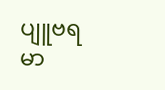ပျူဗရမာ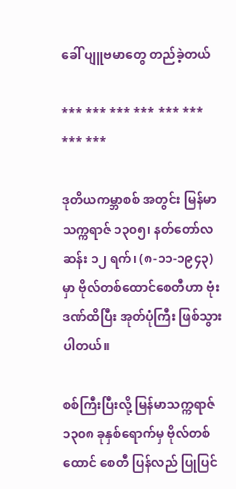ခေါ် ပျူဗမာတွေ တည်ခဲ့တယ်

*** *** *** *** *** *** *** ***

ဒုတိယကမ္ဘာစစ် အတွင်း မြန်မာသက္ကရာဇ် ၁၃၀၅၊ နတ်တော်လဆန်း ၁၂ ရက်၊ (၈-၁၁-၁၉၄၃) မှာ ဗိုလ်တစ်ထောင်စေတီဟာ ဗုံးဒဏ်ထိပြီး အုတ်ပုံကြီး ဖြစ်သွားပါတယ်။

စစ်ကြီးပြီးလို့ မြန်မာသက္ကရာဇ် ၁၃၀၈ ခုနှစ်ရောက်မှ ဗိုလ်တစ်ထောင် စေတီ ပြန်လည် ပြုပြင်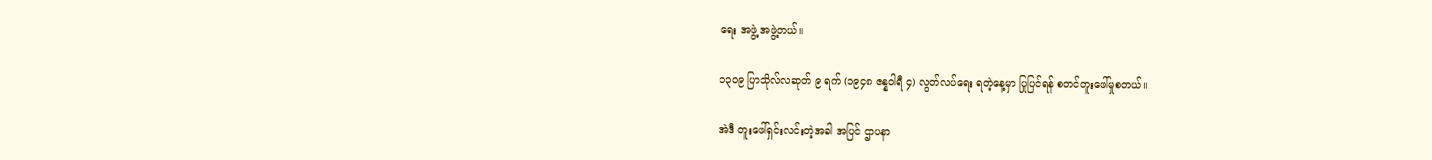ရေး အဖွဲ့ အဖွဲ့တယ်။

၁၃၀၉ ပြာသိုလ်လဆုတ် ၉ ရက် (၁၉၄၈ ဇန္နဝါရီ ၄) လွတ်လပ်ရေး ရတဲ့နေ့မှာ ပြုပြင်ရန် စတင်တူးဖေါ်မှုစတယ်။

အဲဒီ တူးဖေါ်ရှင်းလင်းတဲ့အခါ အပြင် ဌာပနာ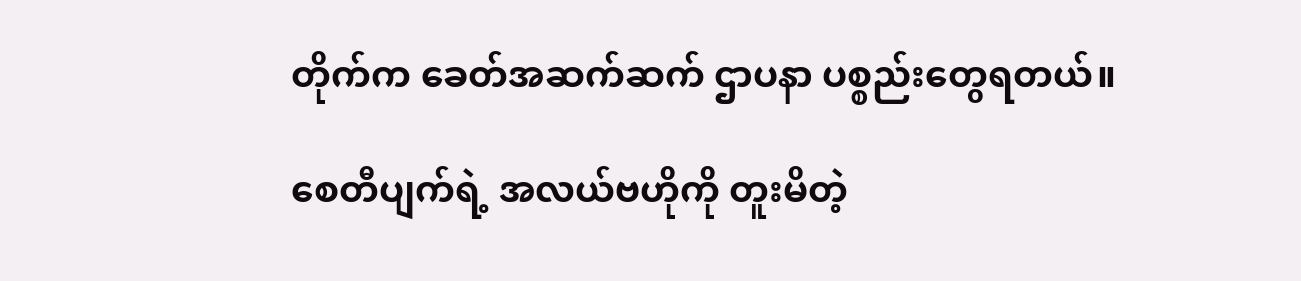တိုက်က ခေတ်အဆက်ဆက် ဌာပနာ ပစ္စည်းတွေရတယ်။

စေတီပျက်ရဲ့ အလယ်ဗဟိုကို တူးမိတဲ့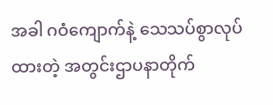အခါ ဂဝံကျောက်နဲ့ သေသပ်စွာလုပ်ထားတဲ့ အတွင်းဌာပနာတိုက်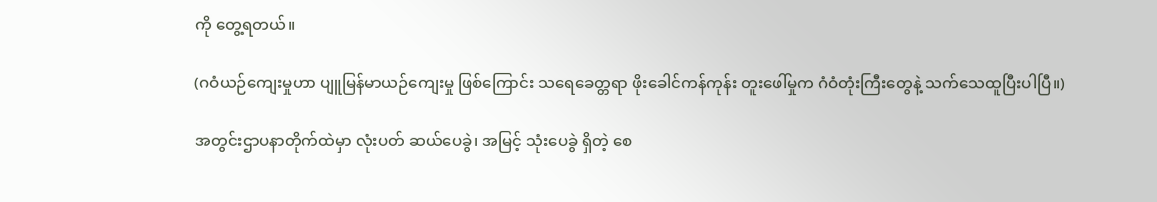ကို တွေ့ရတယ်။

(ဂဝံယဉ်ကျေးမှုဟာ ပျူမြန်မာယဉ်ကျေးမှု ဖြစ်ကြောင်း သရေခေတ္တရာ ဖိုးခေါင်ကန်ကုန်း တူးဖေါ်မှုက ဂံဝံတုံးကြီးတွေနဲ့ သက်သေထူပြီးပါပြီ။)

အတွင်းဌာပနာတိုက်ထဲမှာ လုံးပတ် ဆယ်ပေခွဲ၊ အမြင့် သုံးပေခွဲ ရှိတဲ့ စေ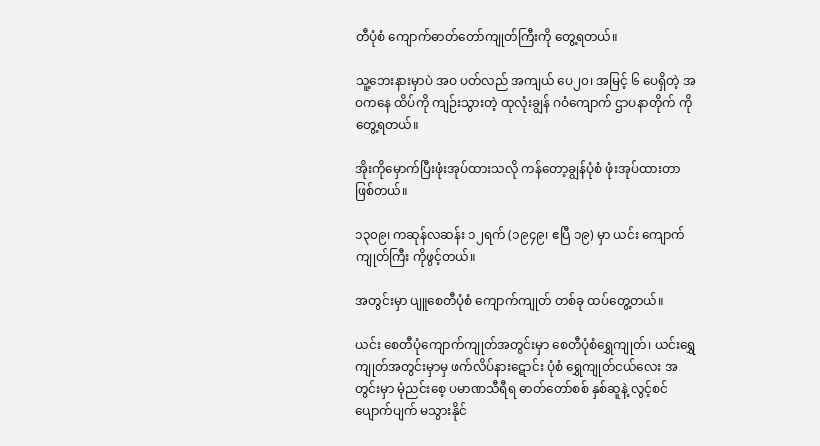တီပုံစံ ကျောက်ဓာတ်တော်ကျုတ်ကြီးကို တွေ့ရတယ်။

သူ့ဘေးနားမှာပဲ အဝ ပတ်လည် အကျယ် ပေ၂၀၊ အမြင့် ၆ ပေရှိတဲ့ အဝကနေ ထိပ်ကို ကျဉ်းသွားတဲ့ ထုလုံးချွန် ဂဝံကျောက် ဌာပနာတိုက် ကိုတွေ့ရတယ်။

အိုးကိုမှောက်ပြီးဖုံးအုပ်ထားသလို ကန်တော့ချွန်ပုံစံ ဖုံးအုပ်ထားတာ ဖြစ်တယ်။

၁၃၀၉၊ ကဆုန်လဆန်း ၁၂ရက် (၁၉၄၉၊ ဧပြီ ၁၉) မှာ ယင်း ကျောက်ကျုတ်ကြီး ကိုဖွင့်တယ်။

အတွင်းမှာ ပျူစေတီပုံစံ ကျောက်ကျုတ် တစ်ခု ထပ်တွေ့တယ်။

ယင်း စေတီပုံကျောက်ကျုတ်အတွင်းမှာ စေတီပုံစံရွှေကျုတ်၊ ယင်းရွှေကျုတ်အတွင်းမှာမှ ဖက်လိပ်နားဋောင်း ပုံစံ ရွှေကျုတ်ငယ်လေး အတွင်းမှာ မုံညင်းစေ့ ပမာဏသီရီရ ဓာတ်တော်စစ် နှစ်ဆူနဲ့ လွင့်စင် ပျောက်ပျက် မသွားနိုင်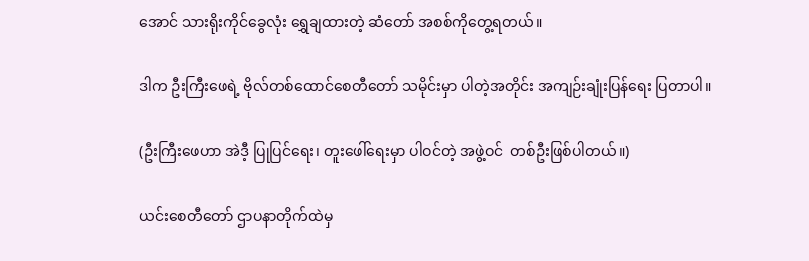အောင် သားရိုးကိုင်ခွေလုံး ရွှေချထားတဲ့ ဆံတော် အစစ်ကိုတွေ့ရတယ်။

ဒါက ဦးကြီးဖေရဲ့ ဗိုလ်တစ်ထောင်စေတီတော် သမိုင်းမှာ ပါတဲ့အတိုင်း အကျဉ်းချုံးပြန်ရေး ပြတာပါ။

(ဦးကြီးဖေဟာ အဲဒီ့ ပြုပြင်ရေး၊ တူးဖေါ်ရေးမှာ ပါဝင်တဲ့ အဖွဲ့ဝင်  တစ်ဦးဖြစ်ပါတယ်။)

ယင်းစေတီတော် ဌာပနာတိုက်ထဲမှ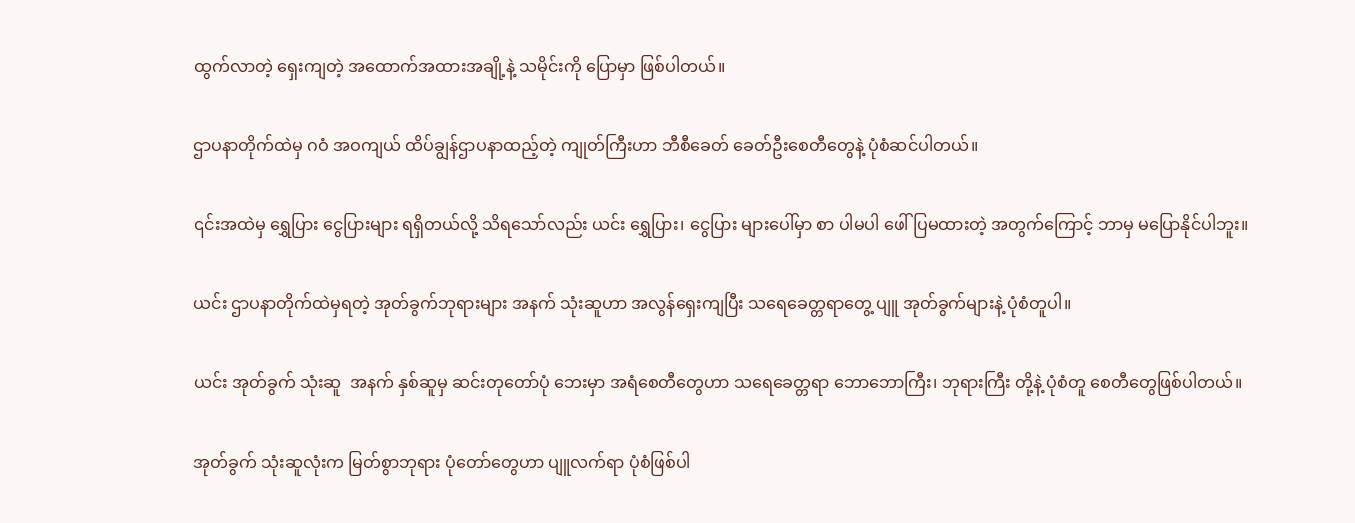ထွက်လာတဲ့ ရှေးကျတဲ့ အထောက်အထားအချို့နဲ့ သမိုင်းကို ပြောမှာ ဖြစ်ပါတယ်။

ဌာပနာတိုက်ထဲမှ ဂဝံ အဝကျယ် ထိပ်ချွန်ဌာပနာထည့်တဲ့ ကျုတ်ကြီးဟာ ဘီစီခေတ် ခေတ်ဦးစေတီတွေနဲ့ ပုံစံဆင်ပါတယ်။

၎င်းအထဲမှ ရွှေပြား ငွေပြားများ ရရှိတယ်လို့ သိရသော်လည်း ယင်း ရွှေပြား၊ ငွေပြား များပေါ်မှာ စာ ပါမပါ ဖေါ်ပြမထားတဲ့ အတွက်ကြောင့် ဘာမှ မပြောနိုင်ပါဘူး။

ယင်း ဌာပနာတိုက်ထဲမှရတဲ့ အုတ်ခွက်ဘုရားများ အနက် သုံးဆူဟာ အလွန်ရှေးကျပြီး သရေခေတ္တရာတွေ့ ပျူ အုတ်ခွက်များနဲ့ ပုံစံတူပါ။

ယင်း အုတ်ခွက် သုံးဆူ  အနက် နှစ်ဆူမှ ဆင်းတုတော်ပုံ ဘေးမှာ အရံစေတီတွေဟာ သရေခေတ္တရာ ဘောဘောကြီး၊ ဘုရားကြီး တို့နဲ့ ပုံစံတူ စေတီတွေဖြစ်ပါတယ်။

အုတ်ခွက် သုံးဆူလုံးက မြတ်စွာဘုရား ပုံတော်တွေဟာ ပျူလက်ရာ ပုံစံဖြစ်ပါ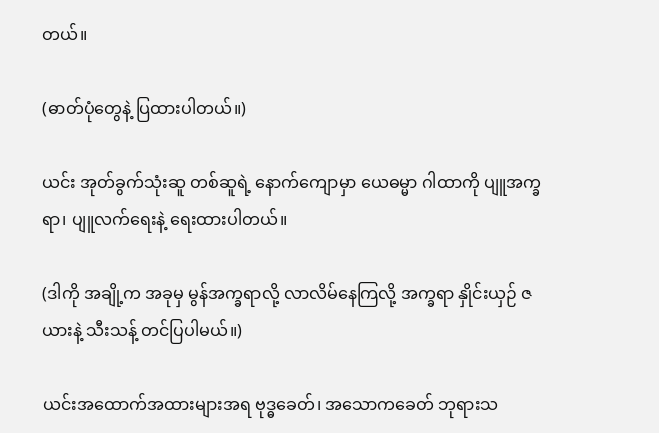တယ်။

(ဓာတ်ပုံတွေနဲ့ ပြထားပါတယ်။)

ယင်း အုတ်ခွက်သုံးဆူ တစ်ဆူရဲ့ နောက်ကျောမှာ ယေဓမ္မာ ဂါထာကို ပျူအက္ခရာ၊ ပျူလက်ရေးနဲ့ ရေးထားပါတယ်။

(ဒါကို အချို့က အခုမှ မွန်အက္ခရာလို့ လာလိမ်နေကြလို့ အက္ခရာ နှိုင်းယှဉ် ဇယားနဲ့ သီးသန့် တင်ပြပါမယ်။)

ယင်းအထောက်အထားများအရ ဗုဒ္ဓခေတ်၊ အသောကခေတ် ဘုရားသ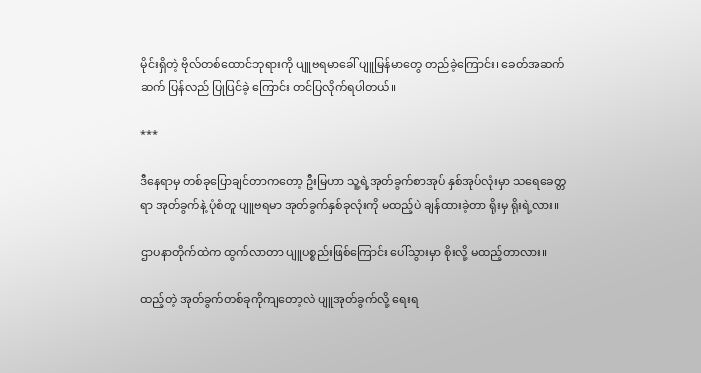မိုင်းရှိတဲ့ ဗိုလ်တစ်ထောင်ဘုရားကို ပျူဗရမာခေါ် ပျူမြန်မာတွေ တည်ခဲ့ကြောင်း၊ ခေတ်အဆက်ဆက် ပြန်လည် ပြုပြင်ခဲ့ ကြောင်း တင်ပြလိုက်ရပါတယ်။

***

ဒီနေရာမှ တစ်ခုပြောချင်တာကတော့ ဦးမြဟာ သူ့ရဲ့အုတ်ခွက်စာအုပ် နှစ်အုပ်လုံးမှာ သရေခေတ္တရာ အုတ်ခွက်နဲ့ ပုံစံတူ ပျူဗရမာ အုတ်ခွက်နှစ်ခုလုံးကို မထည့်ပဲ ချန်ထားခဲ့တာ ရိုးမှ ရိုးရဲ့လား။

ဌာပနာတိုက်ထဲက ထွက်လာတာ ပျူပစ္စည်းဖြစ်ကြောင်း ပေါ်သွားမှာ စိုးလို့ မထည့်တာလား။

ထည့်တဲ့ အုတ်ခွက်တစ်ခုကိုကျတော့လဲ ပျူအုတ်ခွက်လို့ ရေးရ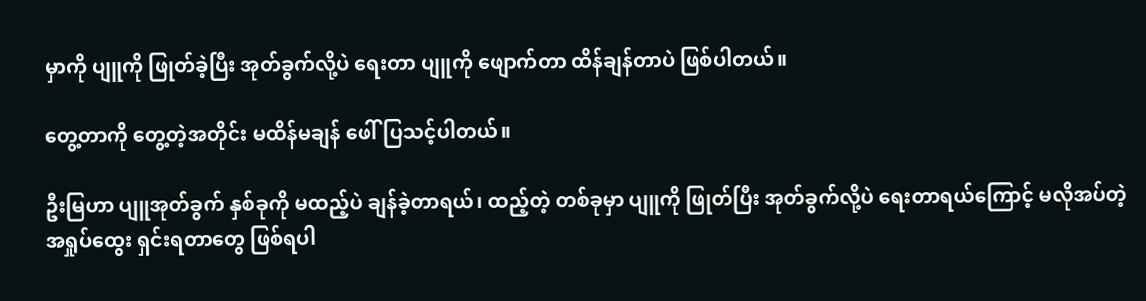မှာကို ပျူကို ဖြုတ်ခဲ့ပြီး အုတ်ခွက်လို့ပဲ ရေးတာ ပျူကို ဖျောက်တာ ထိန်ချန်တာပဲ ဖြစ်ပါတယ်။

တွေ့တာကို တွေ့တဲ့အတိုင်း မထိန်မချန် ဖေါ်ပြသင့်ပါတယ်။

ဦးမြဟာ ပျူအုတ်ခွက် နှစ်ခုကို မထည့်ပဲ ချန်ခဲ့တာရယ်၊ ထည့်တဲ့ တစ်ခုမှာ ပျူကို ဖြုတ်ပြီး အုတ်ခွက်လို့ပဲ ရေးတာရယ်ကြောင့် မလိုအပ်တဲ့ အရှုပ်ထွေး ရှင်းရတာတွေ ဖြစ်ရပါ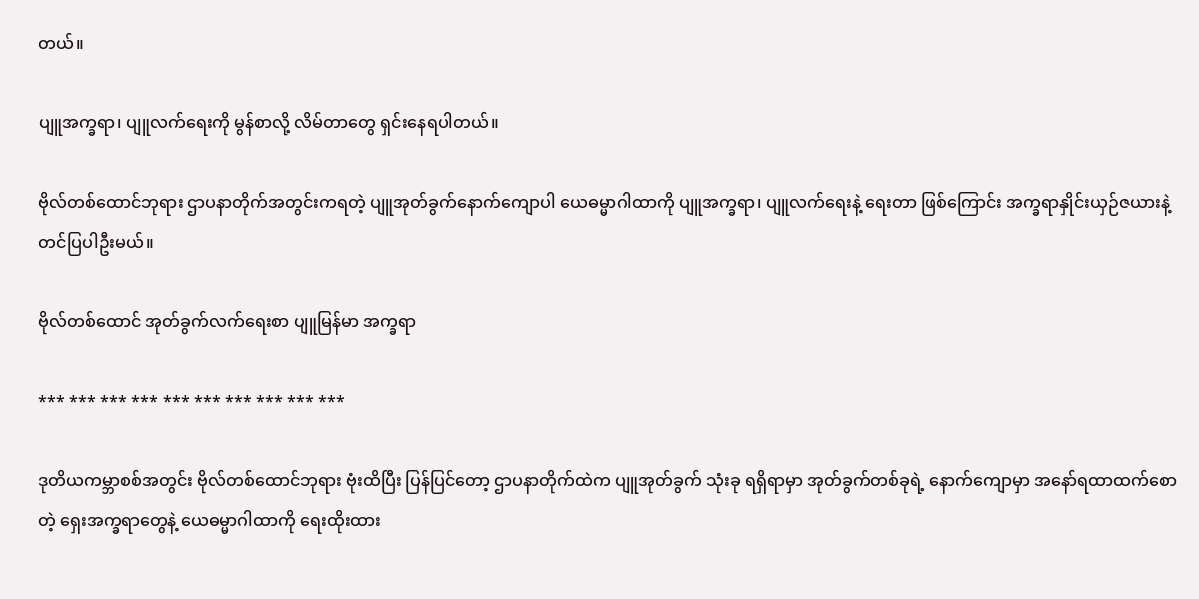တယ်။

ပျူအက္ခရာ၊ ပျူလက်ရေးကို မွန်စာလို့ လိမ်တာတွေ ရှင်းနေရပါတယ်။

ဗိုလ်တစ်ထောင်ဘုရား ဌာပနာတိုက်အတွင်းကရတဲ့ ပျူအုတ်ခွက်နောက်ကျောပါ ယေဓမ္မာဂါထာကို ပျူအက္ခရာ၊ ပျူလက်ရေးနဲ့ ရေးတာ ဖြစ်ကြောင်း အက္ခရာနှိုင်းယှဉ်ဇယားနဲ့ တင်ပြပါဦးမယ်။

ဗိုလ်တစ်ထောင် အုတ်ခွက်လက်ရေးစာ ပျူမြန်မာ အက္ခရာ

*** *** *** *** *** *** *** *** *** ***

ဒုတိယကမ္ဘာစစ်အတွင်း ဗိုလ်တစ်ထောင်ဘုရား ဗုံးထိပြီး ပြန်ပြင်တော့ ဌာပနာတိုက်ထဲက ပျူအုတ်ခွက် သုံးခု ရရှိရာမှာ အုတ်ခွက်တစ်ခုရဲ့ နောက်ကျောမှာ အနော်ရထာထက်စောတဲ့ ရှေးအက္ခရာတွေနဲ့ ယေဓမ္မာဂါထာကို ရေးထိုးထား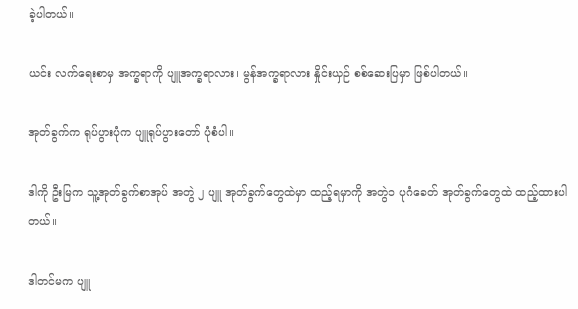ခဲ့ပါတယ်။

ယင်း လက်ရေးစာမှ အက္ခရာကို ပျူအက္ခရာလား၊ မွန်အက္ခရာလား နှိုင်းယှဉ် စစ်ဆေးပြမှာ ဖြစ်ပါတယ်။

အုတ်ခွက်က ရုပ်ပွားပုံက ပျူရုပ်ပွားတော် ပုံစံပါ။

ဒါကို ဦးမြက သူ့အုတ်ခွက်စာအုပ် အတွဲ ၂ ပျူ အုတ်ခွက်တွေထဲမှာ ထည့်ရမှာကို အတွဲ၁ ပုဂံခေတ် အုတ်ခွက်တွေထဲ ထည့်ထားပါတယ်။

ဒါတင်မက ပျူ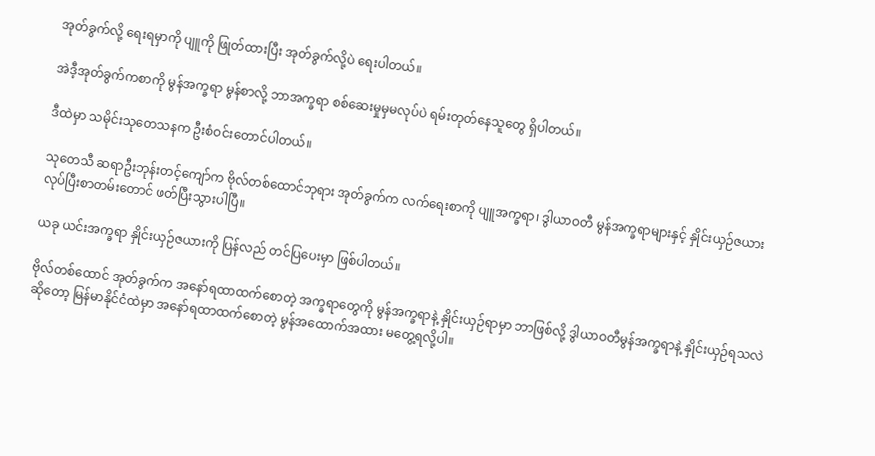အုတ်ခွက်လို့ ရေးရမှာကို ပျူကို ဖြုတ်ထားပြီး အုတ်ခွက်လို့ပဲ ရေးပါတယ်။

အဲဒီ့အုတ်ခွက်ကစာကို မွန်အက္ခရာ မွန်စာလို့ ဘာအက္ခရာ စစ်ဆေးမှုမှမလုပ်ပဲ ရမ်းတုတ်နေသူတွေ ရှိပါတယ်။

ဒီထဲမှာ သမိုင်းသုတေသနက ဦးစံဝင်းတောင်ပါတယ်။

သုတေသီ ဆရာဦးဘုန်းတင့်ကျော်က ဗိုလ်တစ်ထောင်ဘုရား အုတ်ခွက်က လက်ရေးစာကို ပျူအက္ခရာ၊ ဒွါယာဝတီ မွန်အက္ခရာများနှင့် နှိုင်းယှဉ်ဇယား လုပ်ပြီးစာတမ်းတောင် ဖတ်ပြီးသွားပါပြီ။

ယခု ယင်းအက္ခရာ နှိုင်းယှဉ်ဇယားကို ပြန်လည် တင်ပြပေးမှာ ဖြစ်ပါတယ်။

ဗိုလ်တစ်ထောင် အုတ်ခွက်က အနော်ရထာထက်စောတဲ့ အက္ခရာတွေကို မွန်အက္ခရာနဲ့ နှိုင်းယှဉ်ရာမှာ ဘာဖြစ်လို့ ဒွါယာဝတီမွန်အက္ခရာနဲ့ နှိုင်းယှဉ်ရသလဲဆိုတော့ မြန်မာနိုင်ငံထဲမှာ အနော်ရထာထက်စောတဲ့ မွန်အထောက်အထား မတွေ့ရလို့ပါ။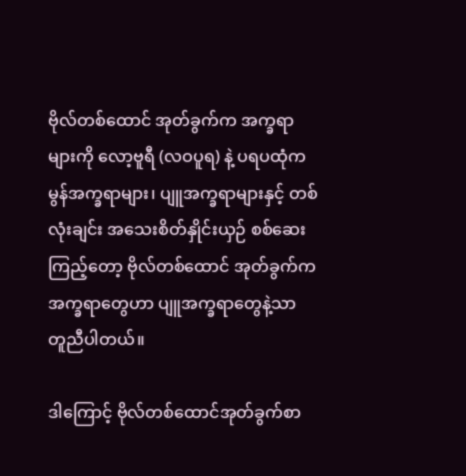ဗိုလ်တစ်ထောင် အုတ်ခွက်က အက္ခရာများကို လော့ဗူရီ (လဝပူရ) နဲ့ ပရပထုံက မွန်အက္ခရာများ၊ ပျူအက္ခရာများနှင့် တစ်လုံးချင်း အသေးစိတ်နှိုင်းယှဉ် စစ်ဆေးကြည့်တော့ ဗိုလ်တစ်ထောင် အုတ်ခွက်က အက္ခရာတွေဟာ ပျူအက္ခရာတွေနဲ့သာ တူညီပါတယ်။

ဒါကြောင့် ဗိုလ်တစ်ထောင်အုတ်ခွက်စာ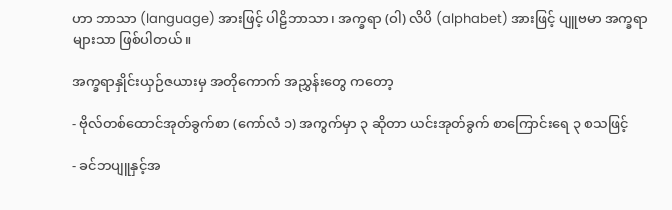ဟာ ဘာသာ (language) အားဖြင့် ပါဠိဘာသာ၊ အက္ခရာ (ဝါ) လိပိ (alphabet) အားဖြင့် ပျူဗမာ အက္ခရာများသာ ဖြစ်ပါတယ်။

အက္ခရာနှိုင်းယှဉ်ဇယားမှ အတိုကောက် အညွှန်းတွေ ကတော့

- ဗိုလ်တစ်ထောင်အုတ်ခွက်စာ (ကော်လံ ၁) အကွက်မှာ ၃ ဆိုတာ ယင်းအုတ်ခွက် စာကြောင်းရေ ၃ စသဖြင့်

- ခင်ဘပျူနှင့်အ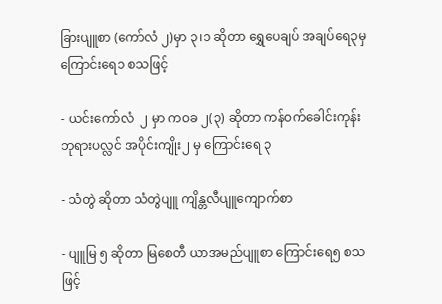ခြားပျူစာ (ကော်လံ ၂)မှာ ၃၊၁ ဆိုတာ ရွှေပေချပ် အချပ်ရေ၃မှ ကြောင်းရေ၁ စသဖြင့်

- ယင်းကော်လံ  ၂ မှာ ကဝခ ၂(၃) ဆိုတာ ကန်ဝက်ခေါင်းကုန်း ဘုရားပလ္လင် အပိုင်းကျိုး၂ မှ ကြောင်းရေ ၃

- သံတွဲ ဆိုတာ သံတွဲပျူ ကျိန္တလီပျူကျောက်စာ

- ပျူမြ ၅ ဆိုတာ မြစေတီ ယာအမည်ပျူစာ ကြောင်းရေ၅ စသဖြင့်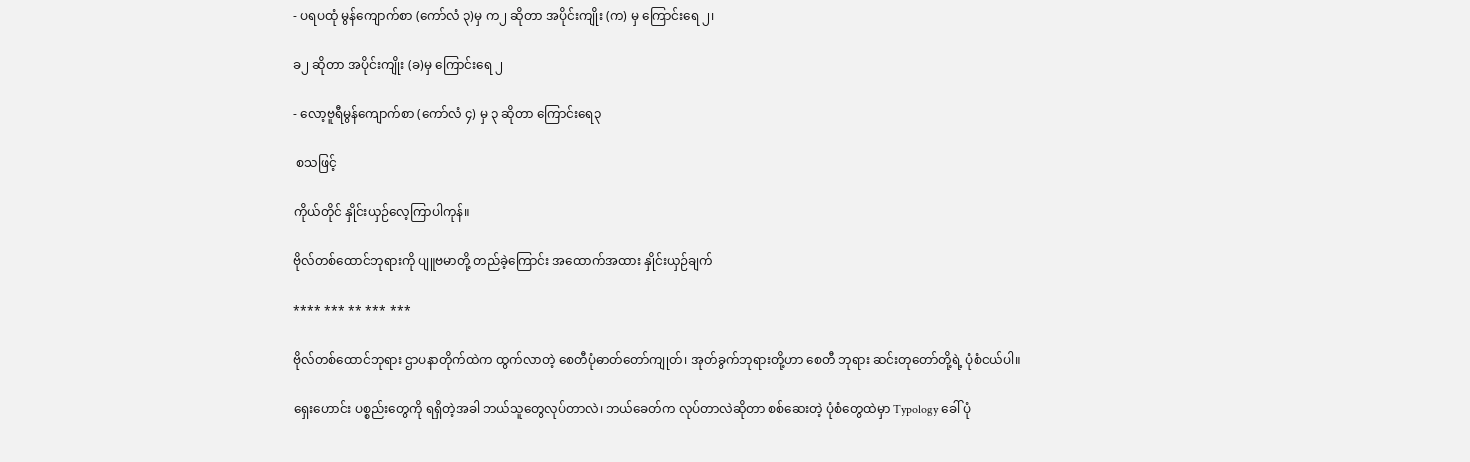- ပရပထုံ မွန်ကျောက်စာ (ကော်လံ ၃)မှ က၂ ဆိုတာ အပိုင်းကျိုး (က) မှ ကြောင်းရေ ၂၊

ခ၂ ဆိုတာ အပိုင်းကျိုး (ခ)မှ ကြောင်းရေ ၂

- လော့ဗူရီမွန်ကျောက်စာ (ကော်လံ ၄) မှ ၃ ဆိုတာ ကြောင်းရေ၃

 စသဖြင့်

ကိုယ်တိုင် နှိုင်းယှဉ်လေ့ကြာပါကုန်။

ဗိုလ်တစ်ထောင်ဘုရားကို ပျူဗမာတို့ တည်ခဲ့ကြောင်း အထောက်အထား နှိုင်းယှဉ်ချက်

**** *** ** *** ***

ဗိုလ်တစ်ထောင်ဘုရား ဌာပနာတိုက်ထဲက ထွက်လာတဲ့ စေတီပုံဓာတ်တော်ကျုတ်၊ အုတ်ခွက်ဘုရားတို့ဟာ စေတီ ဘုရား ဆင်းတုတော်တို့ရဲ့ ပုံစံငယ်ပါ။

ရှေးဟောင်း ပစ္စည်းတွေကို ရရှိတဲ့အခါ ဘယ်သူတွေလုပ်တာလဲ၊ ဘယ်ခေတ်က လုပ်တာလဲဆိုတာ စစ်ဆေးတဲ့ ပုံစံတွေထဲမှာ Typology ခေါ် ပုံ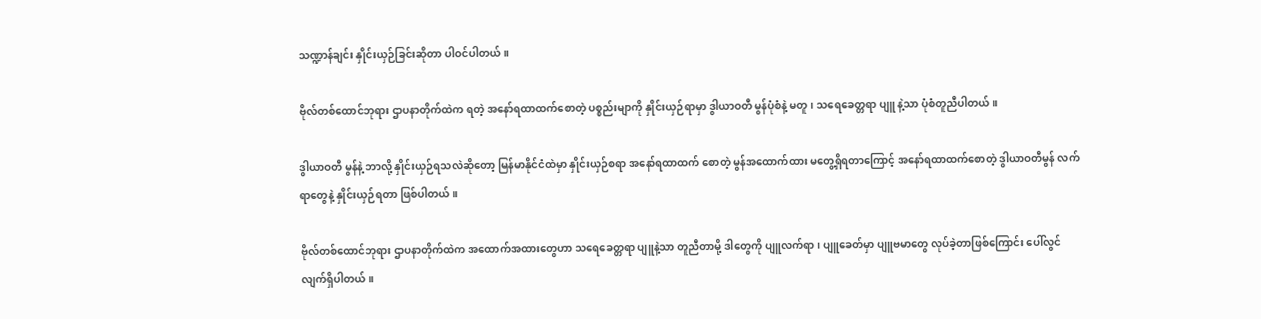သဏ္ဍာန်ချင်း နှိုင်းယှဉ်ခြင်းဆိုတာ ပါဝင်ပါတယ်။

ဗိုလ်တစ်ထောင်ဘုရား ဌာပနာတိုက်ထဲက ရတဲ့ အနော်ရထာထက်စောတဲ့ ပစ္စည်းမျာကို နှိုင်းယှဉ်ရာမှာ ဒွါယာဝတီ မွန်ပုံစံနဲ့ မတူ၊ သရေခေတ္တရာ ပျူ နဲ့သာ ပုံစံတူညီပါတယ်။

ဒွါယာဝတီ မွန်နဲ့ ဘာလို့ နှိုင်းယှဉ်ရသလဲဆိုတော့ မြန်မာနိုင်ငံထဲမှာ နှိုင်းယှဉ်စရာ အနော်ရထာထက် စောတဲ့ မွန်အထောက်ထား မတွေ့ရှိရတာကြောင့် အနော်ရထာထက်စောတဲ့ ဒွါယာဝတီမွန် လက်ရာတွေနဲ့ နှိုင်းယှဉ်ရတာ ဖြစ်ပါတယ်။

ဗိုလ်တစ်ထောင်ဘုရား ဌာပနာတိုက်ထဲက အထောက်အထားတွေဟာ သရေခေတ္တရာ ပျူနဲ့သာ တူညီတာမို့ ဒါတွေကို ပျူလက်ရာ၊ ပျူခေတ်မှာ ပျူဗမာတွေ လုပ်ခဲ့တာဖြစ်ကြောင်း ပေါ်လွင်လျက်ရှိပါတယ်။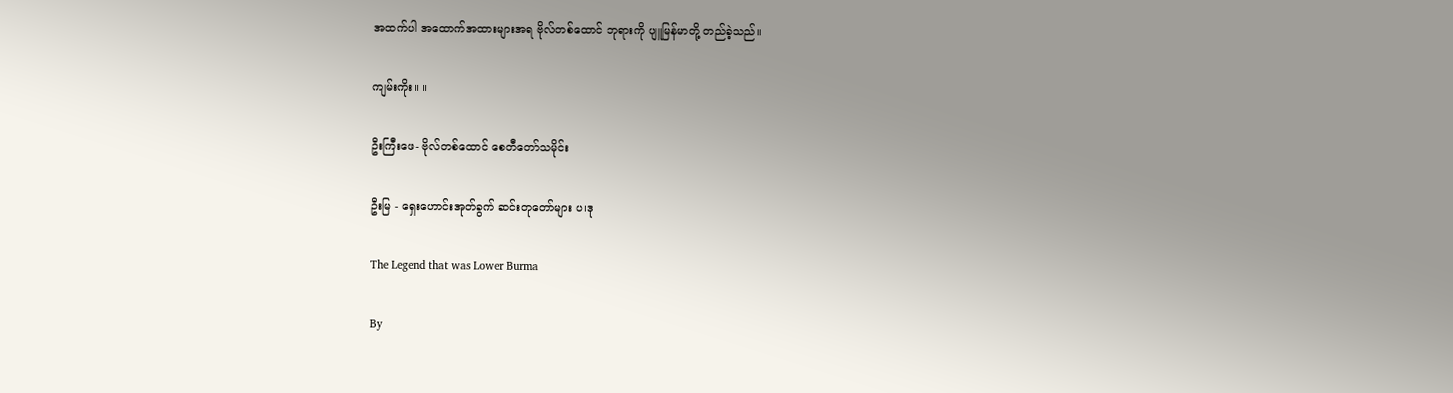အထက်ပါ အထောက်အထားများအရ ဗိုလ်တစ်ထောင် ဘုရားကို ပျူမြန်မာတို့ တည်ခဲ့သည်။

ကျမ်းကိုး။ ။

ဦးကြီးဖေ- ဗိုလ်တစ်ထောင် စေတီတော်သမိုင်း

ဦးမြ - ရှေးဟောင်းအုတ်ခွက် ဆင်းတုတော်များ ပ၊ဒု

The Legend that was Lower Burma

By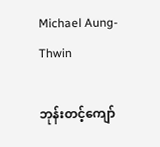Michael Aung-Thwin

ဘုန်းတင့်ကျော်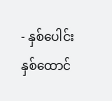- နှစ်ပေါင်းနှစ်ထောင်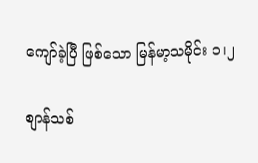ကျော်ခဲ့ပြီ ဖြစ်သော မြန်မာ့သမိုင်း ၁၊၂

စျာန်သစ်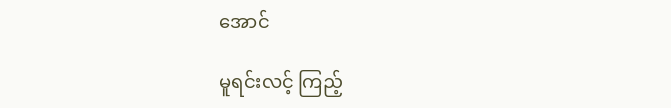အောင်

မူရင်းလင့် ကြည့်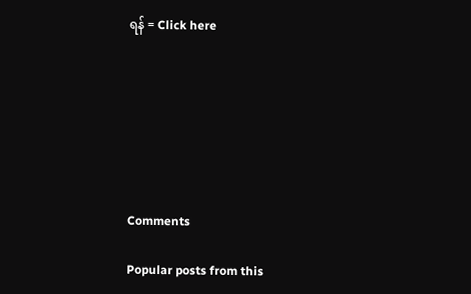ရန် = Click here







Comments

Popular posts from this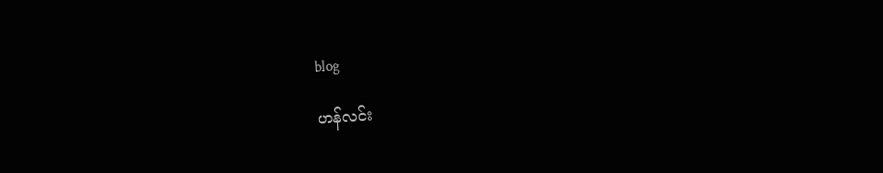blog

ဟန်လင်း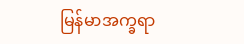မြန်မာအက္ခရာ